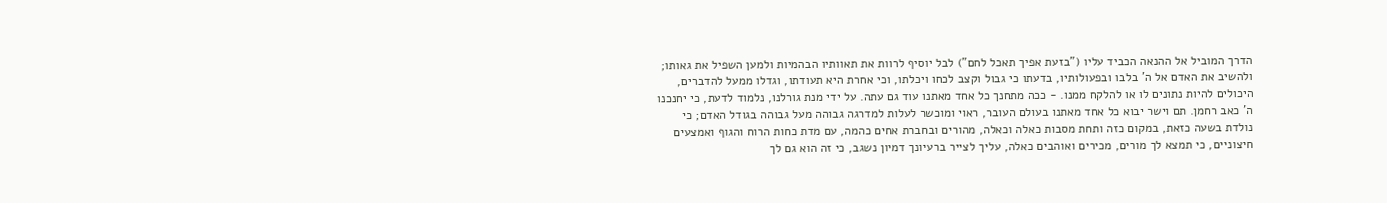הדרך המוביל אל ההנאה הכביד עליו ("בזעת אפיך תאכל לחם") לבל יוסיף לרוות את תאוותיו הבהמיות ולמען השפיל את גאותו; ולהשיב את האדם אל ה' בלבו ובפעולותיו, בדעתו כי גבול וקצב לכחו ויכלתו, וכי אחרת היא תעודתו, וגדלו ממעל להדברים, היכולים להיות נתונים לו או להלקח ממנו. - ככה מתחנך כל אחד מאתנו עוד גם עתה. על ידי מנת גורלנו, נלמוד לדעת, כי יחנכנו ה' כאב רחמן. תם וישר יבוא כל אחד מאתנו בעולם העובר, ראוי ומוכשר לעלות למדרגה גבוהה מעל גבוהה בגודל האדם; כי נולדת בשעה כזאת, במקום כזה ותחת מסבות כאלה וכאלה, מהורים ובחברת אחים כהמה, עם מדת כחות הרוח והגוף ואמצעים חיצוניים, כי תמצא לך מורים, מכירים ואוהבים כאלה, עליך לצייר ברעיונך דמיון נשגב, כי זה הוא גם לך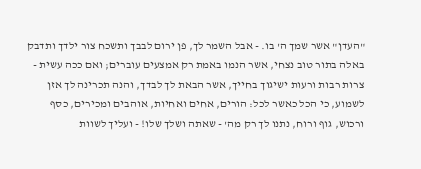"העדן" אשר שמך ה' בו. - אבל השמר לך, פן ירום לבבך ותשכח צור ילדך ותדבק באלה בתור טוב נצחי, אשר הנמו באמת רק אמצעים עוברים; ואם ככה עשית - צרות רבות ורעות ישיגוך בחייך, אשר הבאת לך לבדך, והנה תכרינה לך אזן לשמוע, כי הכל כאשר לכל: הורים, אחים ואחיות, אוהבים ומכירים, כסף ורכוש, גוף ורוח, נתנו לך רק מה' - שאתה ושלך שלו! - ועליך לשוות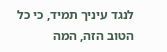לנגד עיניך תמיד, כי כל הטוב הזה, המה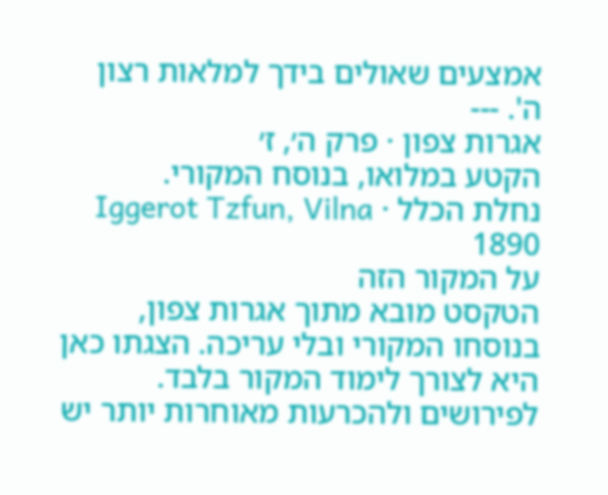אמצעים שאולים בידך למלאות רצון ה'. ---
אגרות צפון · פרק ה׳, ז׳
הקטע במלואו, בנוסח המקורי.
נחלת הכלל · Iggerot Tzfun, Vilna 1890
על המקור הזה
הטקסט מובא מתוך אגרות צפון, בנוסחו המקורי ובלי עריכה. הצגתו כאן היא לצורך לימוד המקור בלבד. לפירושים ולהכרעות מאוחרות יותר יש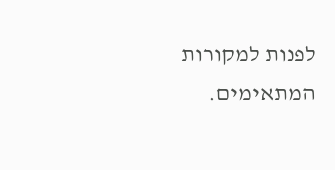לפנות למקורות המתאימים.